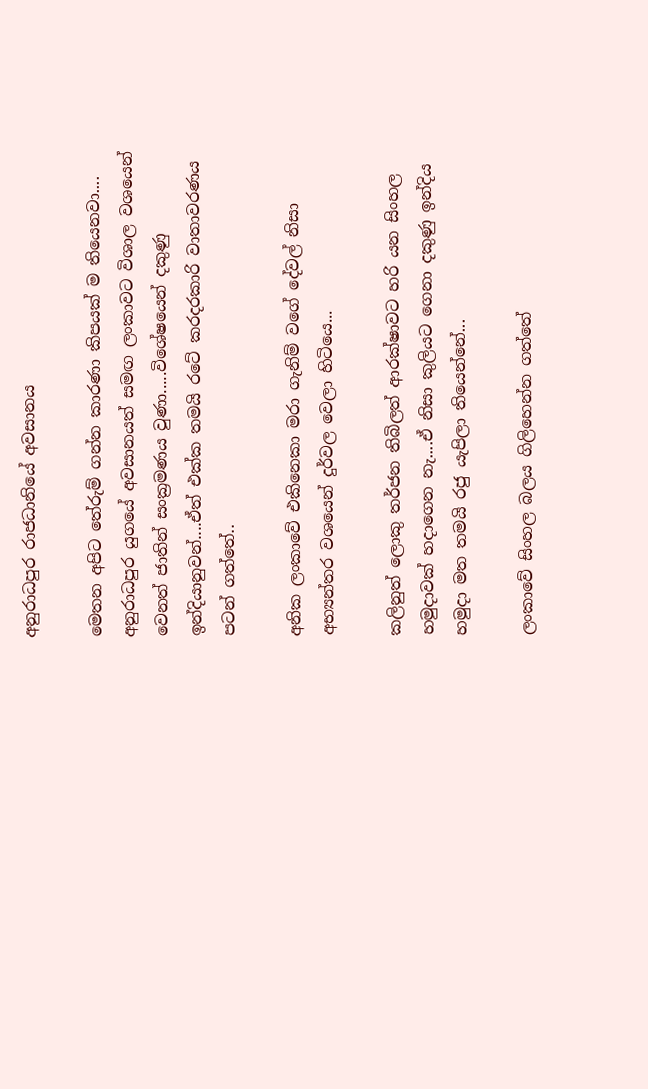අනුරාධපුර රාජධානියේ අවසානය

මෙතන අපිට තේරුම් ගන්න කාරණා කිපයක් ම තියෙනවා....
අනුරාධපුර යුගයේ අවසානයත් සමඟ ලංකාවට විශාල වශයෙන් වෙනත් ජාතින් සංක්‍රමණය වුණා.....විශේෂයෙන් දකුණු ඉන්දියානුවන්....ඒත් එක්ක තමයි රටේ කරදරකාරි වාතාවරණය පටන් ගත්තේ..

අනික ලංකාවේ එකිනෙකා මරා ගැනිම් වගේ දේවල් නිසා අභ්‍යන්තර වශයෙන් දුර්වල වෙලා හිටියෙ...

කලිනුත් ලොකු තර්ජන තිබිලත් ආරක්ෂාවට හරි යන සිංහල හමුදාවක් හදාගෙන නැ....ඒ නිසා කුලියට ගෙනා දකුණු ඉන්දිය හමුදා මත තමයි රජු යැපිලා තියෙන්නේ...

ලංකාවේ සිංහල බලය ගිලිහෙන්න ගත්තේ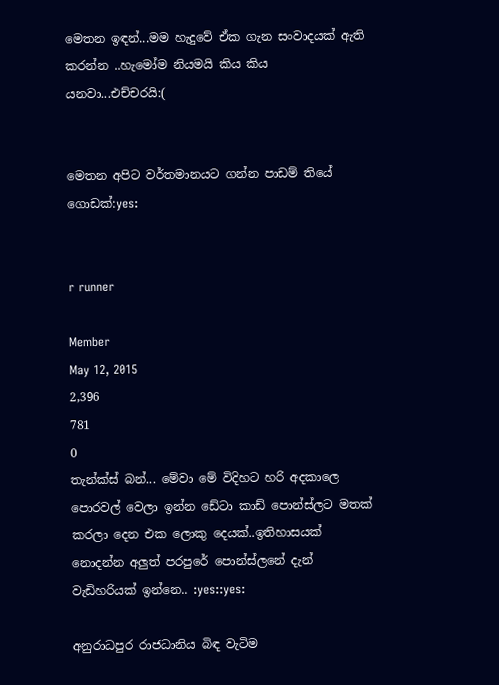මෙතන ඉඳන්...මම හැදුවේ ඒක ගැන සංවාදයක් ඇති කරන්න ..හැමෝම නියමයි කිය කිය යනවා...එච්චරයි:(


මෙතන අපිට වර්තමානයට ගන්න පාඩම් තියේ ගොඩක්:yes:


r runner

Member
May 12, 2015
2,396
781
0
තැන්ක්ස් බන්... මේවා මේ විදිහට හරි අදකාලෙ පොරවල් වෙලා ඉන්න ඩේටා කාඩ් පොන්ස්ලට මතක් කරලා දෙන එක ලොකු දෙයක්..ඉතිහාසයක් නොදන්න අලුත් පරපුරේ පොන්ස්ලනේ දැන් වැඩිහරියක් ඉන්නෙ.. :yes::yes:

අනුරාධපුර රාජධානිය බිඳ වැටිම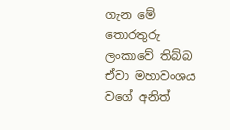ගැන මේ තොරතුරු ලංකාවේ තිබ්බ ඒවා මහාවංශය වගේ අනිත්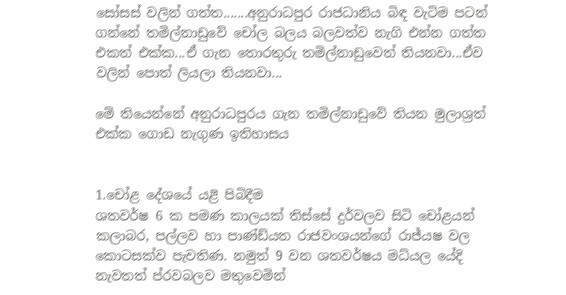සෝසස් වලින් ගත්ත.......අනුරාධපුර රාජධානිය බිඳ වැටිම පටන් ගන්නේ තමිල්නාඩුවේ චෝල බලය බලවත්ව නැගි එන්න ගත්ත එකත් එක්ක...ඒ ගැන තොරතුරු තමිල්නාඩුවෙත් තියනවා...ඒව වලින් පොත් ලියලා තියනවා...

මේ තියෙන්නේ අනුරාධපුරය ගැන තමිල්නාඩුවේ තියන මුලාශ්‍රත් එක්ක ගොඩ නැගුණ ඉතිහාසය


1.චෝළ දේශයේ යළි පිබිදීම
ශතවර්ෂ 6 ක පමණ කාලයක් තිස්සේ දුර්වලව සිටි චෝළයන් කලාබර, පල්ලව හා පාණ්ඩ්යත රාජවංශයන්ගේ රාජ්යෂ වල කොටසක්ව පැවතිණ. නමුත් 9 වන ශතවර්ෂය මධ්යල යේදි නැවතත් ප්රවබලව මතුවෙමින්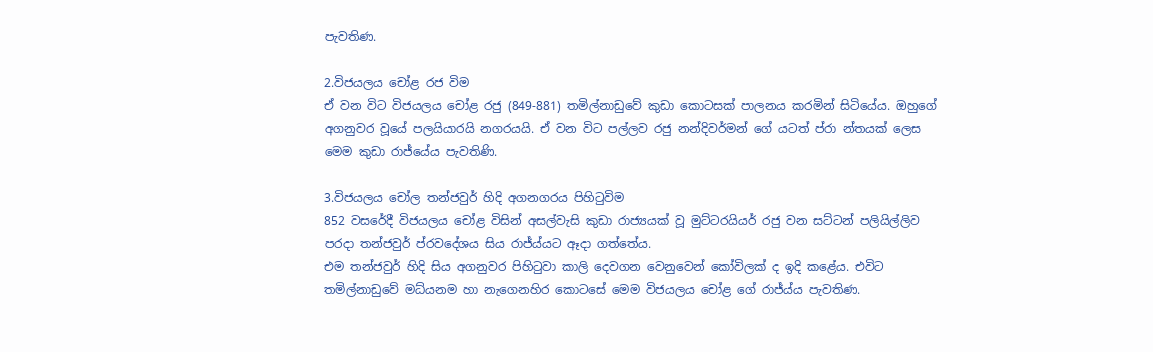පැවතිණ.

2.විජයලය චෝළ රජ විම
ඒ වන විට විජයලය චෝළ රජු (849-881) තමිල්නාඩුවේ කුඩා කොටසක් පාලනය කරමින් සිටියේය. ඔහුගේ අගනුවර වූයේ පලයියාරයි නගරයයි. ඒ වන විට පල්ලව රජු නන්දිවර්මන් ගේ යටත් ප්රා න්තයක් ලෙස මෙම කුඩා රාජ්යේය පැවතිණි.

3.විජයලය චෝල තන්ජවුර් හිදි අගනගරය පිහිටුවිම
852 වසරේදී විජයලය චෝළ විසින් අසල්වැසි කුඩා රාජ්‍යයක් වූ මුට්ටරයියර් රජු වන සට්ටන් පලියිල්ලිව පරදා තන්ජවුර් ප්රවදේශය සිය රාජ්ය්යට ඈදා ගත්තේය.
එම තන්ජවුර් හිදි සිය අගනුවර පිහිටුවා කාලි දෙවගන වෙනුවෙන් කෝවිලක් ද ඉදි කළේය. එවිට තමිල්නාඩුවේ මධ්යනම හා නැගෙනහිර කොටසේ ‍මෙම විජයලය චෝළ ගේ රාජ්ය්ය පැවතිණ.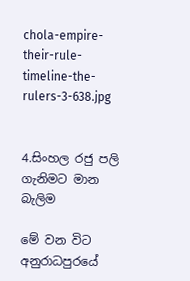chola-empire-their-rule-timeline-the-rulers-3-638.jpg


4.සිංහල රජු පලි ගැනිමට මාන බැලිම

මේ වන විට අනුරාධපුරයේ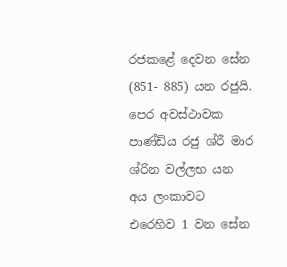රජකළේ දෙවන සේන (851- 885) යන රජුයි. පෙර අවස්ථාවක පාණ්ඩ්ය රජු ශ්රී මාර ශ්රින වල්ලභ යන අය ලංකාවට එරෙහිව 1 වන සේන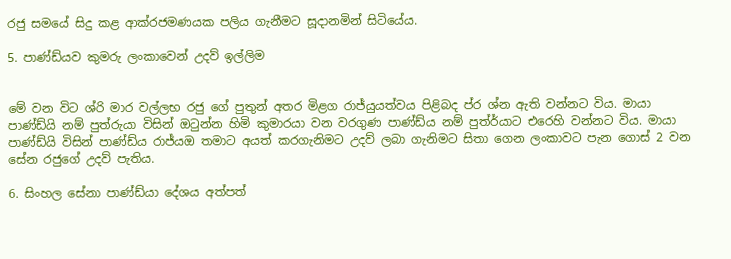රජු සමයේ සිදු කළ ආක්රජමණයක පලිය ගැනීමට සූදානමින් සිටියේය.

5. පාණ්ඩ්යව කුමරු ලංකාවෙන් උදව් ඉල්ලිම


මේ වන විට ශ්රි මාර වල්ලභ රජු ගේ පුතුන් අතර මිළග රාජ්යුයත්වය පිළිබද ප්ර ශ්න ඇති වන්නට විය. මායා පාණ්ඩ්යි නම් පුත්රුයා විසින් ඔටුන්න හිමි කුමාරයා වන වරගුණ පාණ්ඩ්ය‍ නම් පුත්ර්යාට එරෙහි වන්නට විය. මායා පාණ්ඩ්යි විසින් පාණ්ඩ්ය‍ රාජ්යඔ තමාට අයත් කරගැනිමට උදව් ලබා ගැනිමට සිතා ගෙන ලංකාවට පැන ‍ගොස් 2 වන සේන රජුගේ උදව් පැතිය.

6. සිංහල සේනා පාණ්ඩ්යා දේශය අත්පත්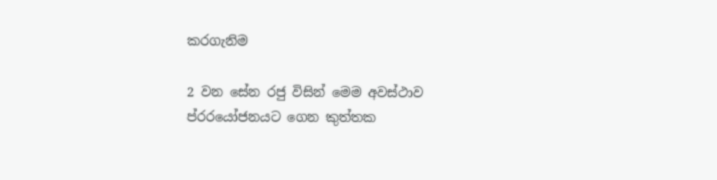කරගැනිම

2 වන සේන රජු විසින් මෙම අවස්ථාව ප්රරයෝජනයට ගෙන කුත්තක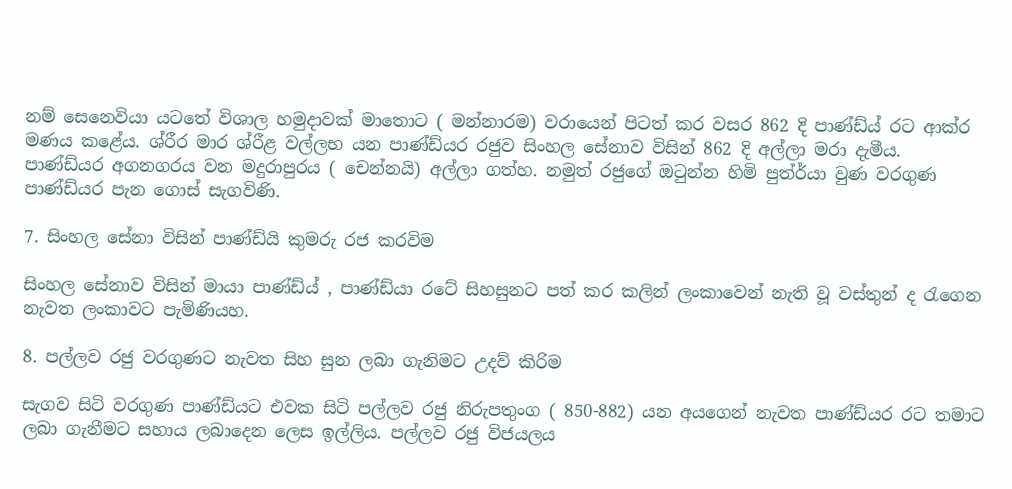නම් ‍සෙනෙවියා යටතේ විශාල හමුදාවක් මාතොට ( මන්නාරම) වරායෙන් පිටත් කර වසර 862 දි පාණ්ඩ්ය් රට ආක්ර මණය කළේය. ශ්රීර මාර ශ්රීළ වල්ලභ යන පාණ්ඩ්යර රජුව සිංහල සේනාව විසින් 862 දි අල්ලා මරා දැමීය.
පාණ්ඩ්යර අගනගරය වන මදුරාපුරය ( චෙන්නයි) අල්ලා ගත්හ. නමුත් රජුගේ ඔටුන්න හිමි පුත්ර්යා වුණ වරගුණ පාණ්ඩ්යර පැන ගොස් සැගවිණි.

7. සිංහල සේනා විසින් පාණ්ඩ්යි කුමරු රජ කරවිම

සිංහල සේනාව විසින් මායා පාණ්ඩ්ය් , පාණ්ඩ්යා රටේ සිහසුනට පත් කර කලින් ලංකාවෙන් නැති වූ වස්තුන් ද රැගෙන නැවත ලංකාවට පැමිණියහ.

8. පල්ලව රජු වරගුණට නැවත සිහ සුන ලබා ගැනිමට උදව් කිරිම

සැගව සිටි වරගුණ පාණ්ඩ්යට එවක සිටි පල්ලව රජු නිරුපතුංග ( 850-882) යන අයගෙන් නැවත පාණ්ඩ්යර රට තමාට ලබා ගැනීමට සහාය ලබාදෙන ලෙස ඉල්ලිය. පල්ලව රජු විජයලය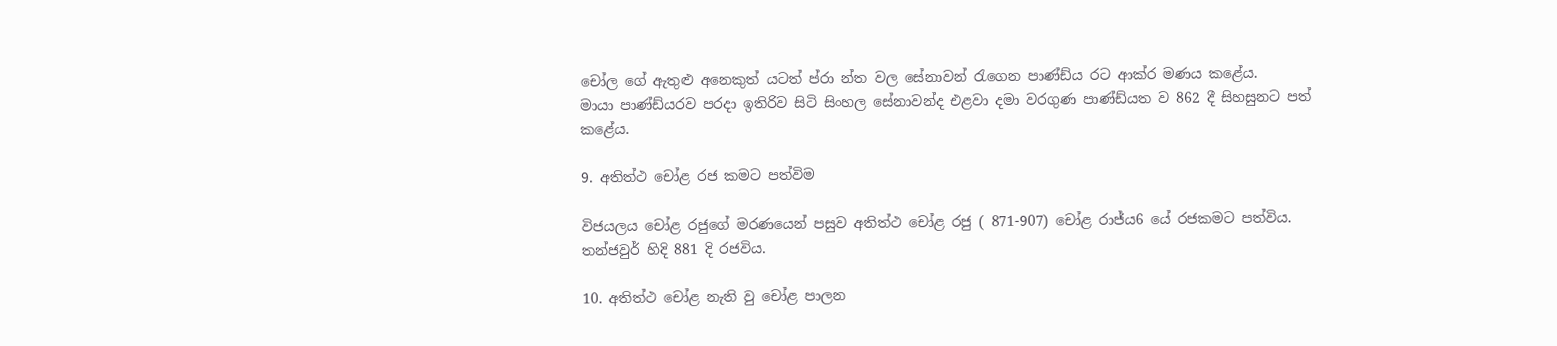චෝල ගේ ඇතුළු අනෙකුත් යටත් ප්රා න්ත වල සේනාවන් රැගෙන පාණ්ඩ්ය රට ආක්ර මණය ක‍ළේය.
මායා පාණ්ඩ්යරව පරදා ඉතිරිව සිටි සිංහල සේනාවන්ද එළවා දමා වරගුණ පාණ්ඩ්යත ව 862 දී සිහසුනට පත් කළේය.

9. අතිත්ථ චෝළ රජ කමට පත්විම

විජයලය චෝළ රජුගේ මරණයෙන් පසුව අතිත්ථ චෝළ රජු ( 871-907) චෝළ රාජ්ය6 යේ රජකමට පත්විය. තන්ජවුර් හිදි 881 දි රජවිය.

10. අතිත්ථ චෝළ නැති වු චෝළ පාලන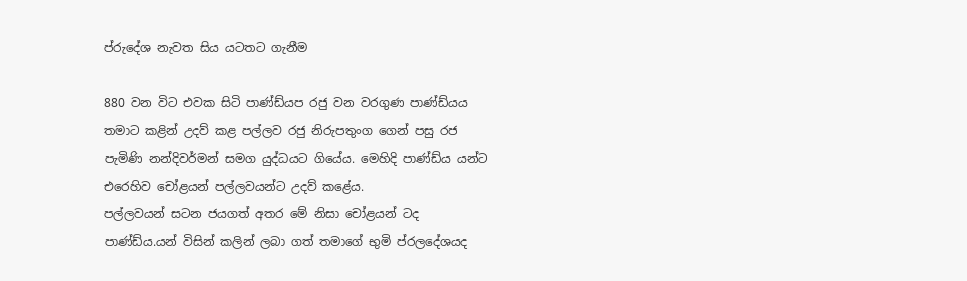ප්රුදේශ නැවත සිය යටතට ගැනීම

880 වන විට එවක සිටි පාණ්ඩ්යප රජු වන වරගුණ පාණ්ඩ්යය තමාට කළින් උදව් කළ පල්ලව රජු නිරුපතුංග ගෙන් පසු රජ පැමිණි නන්දිවර්මන් සමග යුද්ධයට ගියේය. මෙහිදි පාණ්ඩ්ය යන්ට එරෙහිව චෝළයන් පල්ලවයන්ට උදව් කළේය.
පල්ලවයන් සටන ජයගත් අතර මේ නිසා චෝළයන් ටද පාණ්ඩ්ය.යන් විසින් කලින් ලබා ගත් තමාගේ භුමි ප්රලදේශයද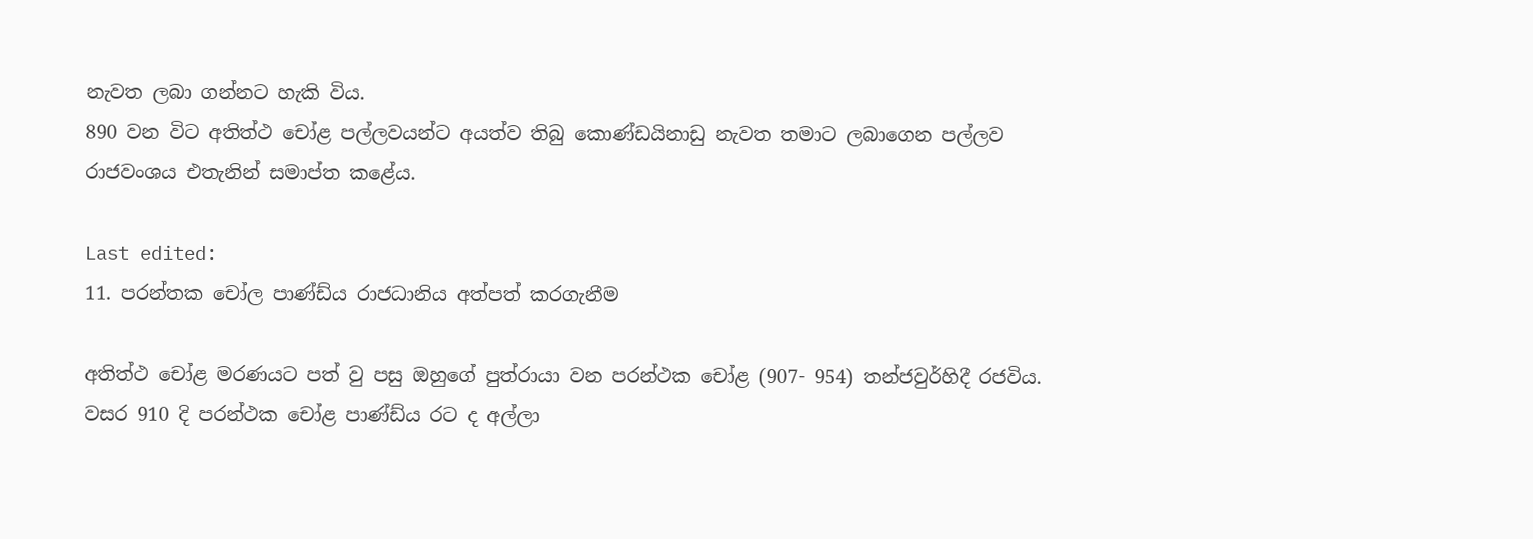නැවත ලබා ගන්නට හැකි විය.
890 වන විට අතිත්ථ චෝළ පල්ලවයන්ට අයත්ව තිබු කොණ්ඩයිනාඩු නැවත තමාට ලබාගෙන පල්ලව රාජවංශය එතැනින් සමාප්ත කළේය.

Last edited:
11. පරන්තක චෝල පාණ්ඩ්ය රාජධානිය අත්පත් කරගැනීම

අතිත්ථ චෝළ මරණයට පත් වු පසු ඔහුගේ පුත්රායා වන පරන්ථක චෝළ (907- 954) තන්ජවුර්හිදී රජවිය. වසර 910 දි පරන්ථක චෝළ පාණ්ඩ්ය රට ද අල්ලා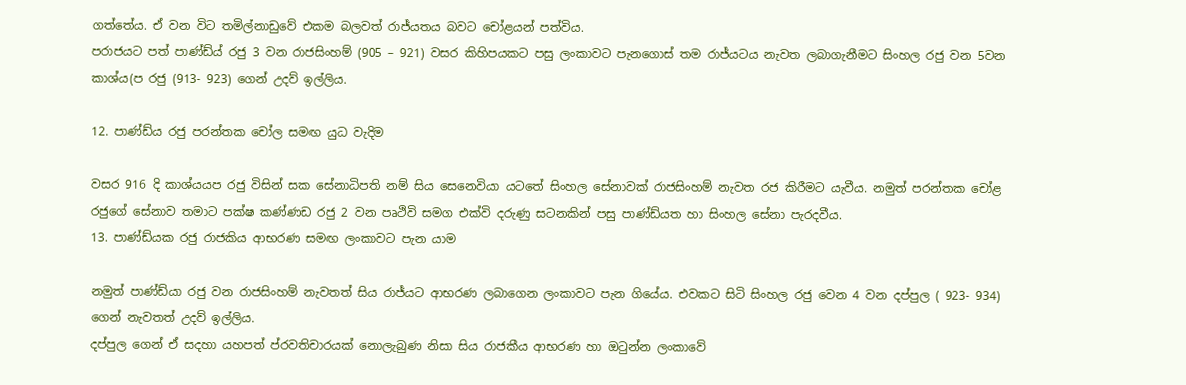ගත්තේය. ඒ වන විට තමිල්නාඩුවේ එකම බලවත් රාජ්යතය බවට චෝළයන් පත්විය.
පරාජයට පත් පාණ්ඩ්ය් රජු 3 වන රාජසිංහම් (905 – 921) වසර කිහිපයකට පසු ලංකාවට පැනගොස් තම රාජ්යටය නැවත ලබාගැනීමට සිංහල රජු වන 5වන කාශ්ය(ප රජු (913- 923) ගෙන් උදව් ඉල්ලිය.

12. පාණ්ඩ්ය රජු පරන්තක චෝල සමඟ යුධ වැදිම

වසර 916 දි කාශ්යයප රජු විසින් සක සේනාධිපති නම් සිය සෙනෙවියා යටතේ සිංහල සේනාවක් රාජසිංහම් නැවත රජ කිරීමට යැවීය. නමුත් පරන්තක චෝළ රජුගේ සේනාව තමාට පක්ෂ කණ්ණඩ රජු 2 වන පෘථිවි සමග එක්වි දරුණු සටනකින් පසු පාණ්ඩ්යත හා සිංහල සේනා පැරදවීය.
13. පාණ්ඩ්යක රජු රාජකිය ආභරණ සමඟ ලංකාවට පැන යාම

නමුත් පාණ්ඩ්යා රජු වන රාජසිංහම් නැවතත් සිය රාජ්යට ආභරණ ලබාගෙන ලංකාවට පැන ගියේය. එවකට සිටි සිංහල රජු වෙන 4 වන දප්පුල ( 923- 934) ගෙන් නැවතත් උදව් ඉල්ලිය.
දප්පුල ගෙන් ඒ සදහා යහපත් ප්රවතිචාරයක් නොලැබුණ නිසා සිය රාජකීය ආභරණ හා ඔටුන්න ලංකාවේ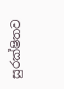සුරක්ෂිතව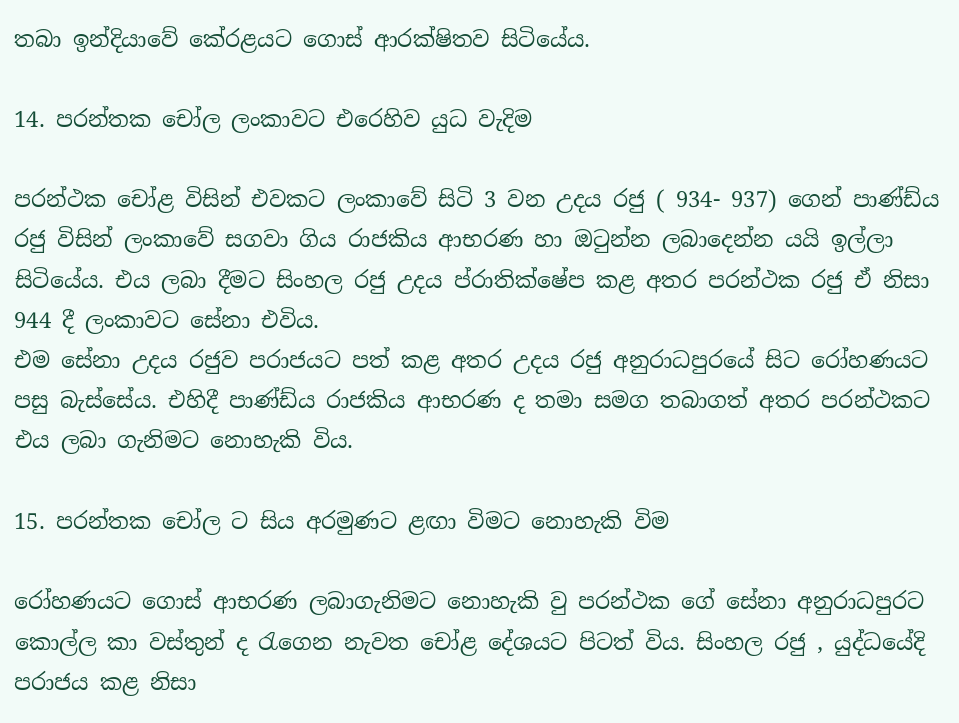තබා ඉන්දියාවේ කේරළයට ගොස් ආරක්ෂිතව සිටියේය.

14. පරන්තක චෝල ලංකාවට එරෙහිව යුධ වැදිම

පරන්ථක චෝළ විසින් එවකට ලංකාවේ සිටි 3 වන උදය රජු ( 934- 937) ගෙන් පාණ්ඩ්ය රජු විසින් ලංකාවේ සගවා ගිය රාජකිය ආභරණ හා ඔටුන්න ලබාදෙන්න යයි ඉල්ලා සිටියේය. එය ලබා දීමට සිංහල රජු උදය ප්රාතික්ෂේප කළ අතර පරන්ථක රජු ඒ නිසා 944 දී ලංකාවට සේනා එවිය.
එම සේනා උදය රජුව පරාජයට පත් කළ අතර උදය රජු අනුරාධපුරයේ සිට රෝහණයට පසු බැස්සේය. එහිදී පාණ්ඩ්ය රාජකිය ආභරණ ද තමා සමග තබාගත් අතර පරන්ථකට එය ලබා ගැනිමට නොහැකි විය.

15. පරන්තක චෝල ට සිය අරමුණට ළඟා විමට නොහැකි විම

රෝහණයට ගොස් ආභරණ ලබාගැනිමට නොහැකි වු පරන්ථක ගේ සේනා අනුරාධපුරට කොල්ල කා වස්තුන් ද රැගෙන නැවත චෝළ දේශයට පිටත් විය. සිංහල රජු , යුද්ධයේදි පරාජය කළ නිසා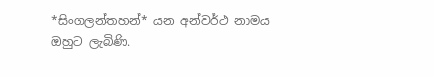*සිංගලන්තහන්* යන අන්වර්ථ නාමය ඔහුට ලැබිණි.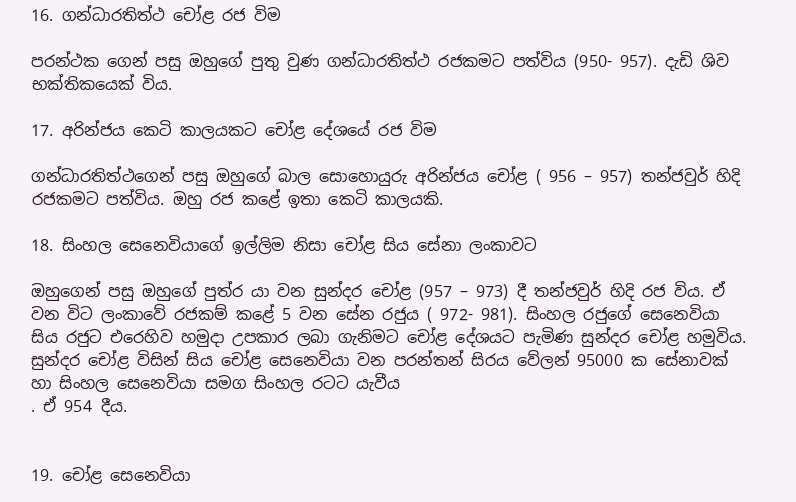16. ගන්ධාරතිත්ථ චෝළ රජ විම

පරන්ථක ගෙන් පසු ඔහුගේ පුතු වුණ ගන්ධාරතිත්ථ රජකමට පත්විය (950- 957). දැඩි ශිව භක්තිකයෙක් විය.

17. අරින්ජය කෙටි කාලයකට චෝළ දේශයේ රජ විම

ගන්ධාරතිත්ථගෙන් පසු ඔහුගේ බාල සොහොයුරු අරින්ජය චෝළ ( 956 – 957) තන්ජවුර් හිදි රජකමට පත්විය. ඔහු රජ කළේ ඉතා කෙටි කාලයකි.

18. සිංහල සෙ‍නෙවියාගේ ඉල්ලිම නිසා චෝළ සිය සේනා ලංකාවට

ඔහුගෙන් පසු ඔහුගේ පුත්ර යා වන සුන්දර චෝළ (957 – 973) දී තන්ජවුර් හිදි රජ විය. ඒ වන විට ලංකාවේ රජකම් කළේ 5 වන සේන රජුය ( 972- 981). සිංහල රජුගේ සෙනෙවියා සිය රජුට එරෙහිව හමුදා උපකාර ලබා ගැනිමට චෝළ දේශයට පැමිණ සුන්දර චෝළ හමුවිය.
සුන්දර චෝළ විසින් සිය චෝළ සෙනෙවියා වන පරන්තන් සිරය වේලන් 95000 ක සේනාවක් හා සිංහල සෙනෙවියා සමග සිංහල රටට යැවීය
. ඒ 954 දීය.


19. චෝළ සෙනෙවියා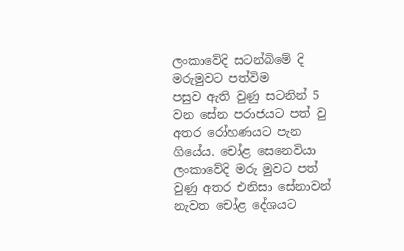ලංකාවේදි සටන්බිමේ දි මරුමුවට පත්විම
පසුව ඇති වුණු සටනින් 5 වන සේන පරාජයට පත් වු අතර රෝහණයට පැන ගියේය. චෝළ සෙනෙවියා ලංකාවේදි මරු මුවට පත් වුණු අතර එනිසා සේනාවන් නැවත චෝළ දේශයට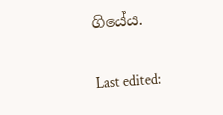ගියේය.

Last edited: